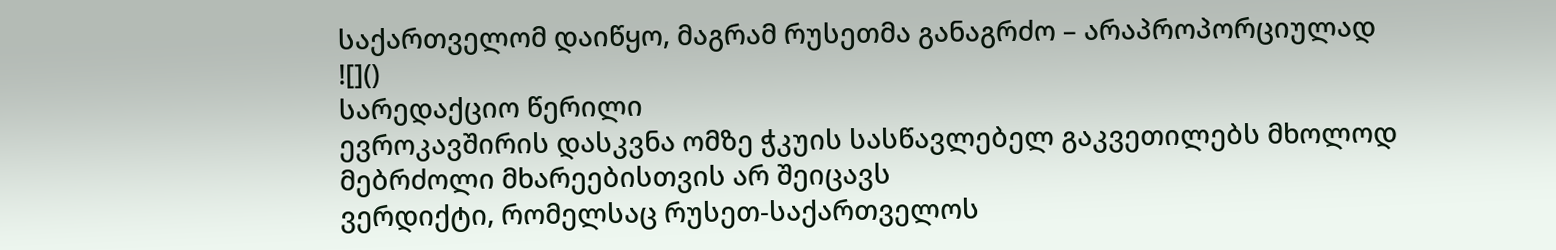საქართველომ დაიწყო, მაგრამ რუსეთმა განაგრძო – არაპროპორციულად
![]()
სარედაქციო წერილი
ევროკავშირის დასკვნა ომზე ჭკუის სასწავლებელ გაკვეთილებს მხოლოდ მებრძოლი მხარეებისთვის არ შეიცავს
ვერდიქტი, რომელსაც რუსეთ-საქართველოს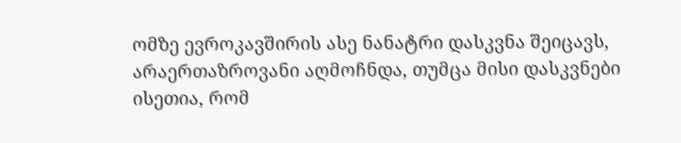ომზე ევროკავშირის ასე ნანატრი დასკვნა შეიცავს, არაერთაზროვანი აღმოჩნდა, თუმცა მისი დასკვნები ისეთია, რომ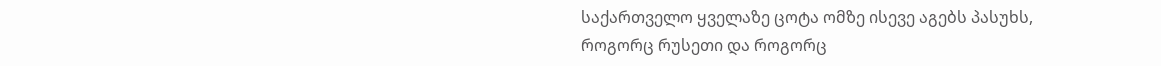საქართველო ყველაზე ცოტა ომზე ისევე აგებს პასუხს, როგორც რუსეთი და როგორც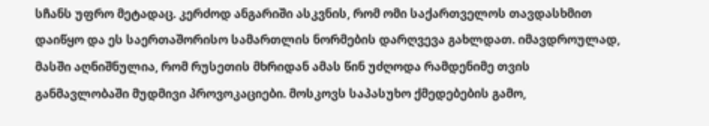სჩანს უფრო მეტადაც. კერძოდ ანგარიში ასკვნის, რომ ომი საქართველოს თავდასხმით დაიწყო და ეს საერთაშორისო სამართლის ნორმების დარღვევა გახლდათ. იმავდროულად, მასში აღნიშნულია, რომ რუსეთის მხრიდან ამას წინ უძღოდა რამდენიმე თვის განმავლობაში მუდმივი პროვოკაციები. მოსკოვს საპასუხო ქმედებების გამო,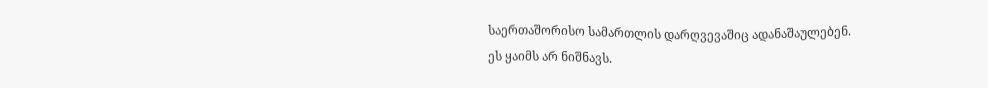საერთაშორისო სამართლის დარღვევაშიც ადანაშაულებენ.
ეს ყაიმს არ ნიშნავს.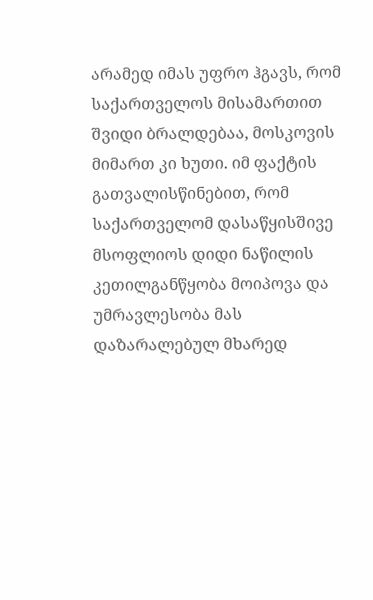არამედ იმას უფრო ჰგავს, რომ საქართველოს მისამართით შვიდი ბრალდებაა, მოსკოვის მიმართ კი ხუთი. იმ ფაქტის გათვალისწინებით, რომ საქართველომ დასაწყისშივე მსოფლიოს დიდი ნაწილის კეთილგანწყობა მოიპოვა და უმრავლესობა მას დაზარალებულ მხარედ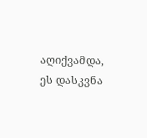აღიქვამდა, ეს დასკვნა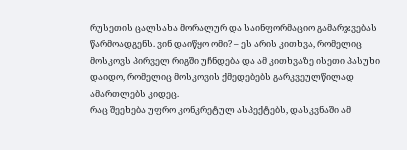რუსეთის ცალსახა მორალურ და საინფორმაციო გამარჯვებას წარმოადგენს. ვინ დაიწყო ომი? – ეს არის კითხვა, რომელიც მოსკოვს პირველ რიგში უჩნდება და ამ კითხვაზე ისეთი პასუხი დაიდო, რომელიც მოსკოვის ქმედებებს გარკვეულწილად ამართლებს კიდეც.
რაც შეეხება უფრო კონკრეტულ ასპექტებს, დასკვნაში ამ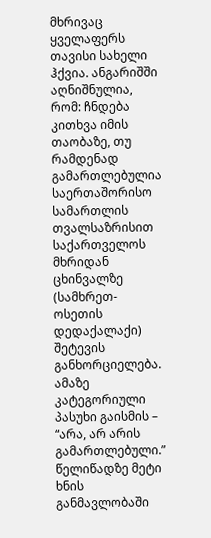მხრივაც ყველაფერს თავისი სახელი ჰქვია. ანგარიშში აღნიშნულია, რომ: ჩნდება კითხვა იმის თაობაზე, თუ რამდენად გამართლებულია საერთაშორისო სამართლის თვალსაზრისით საქართველოს მხრიდან ცხინვალზე (სამხრეთ-ოსეთის დედაქალაქი) შეტევის განხორციელება. ამაზე კატეგორიული პასუხი გაისმის – “არა, არ არის გამართლებული.” წელიწადზე მეტი ხნის განმავლობაში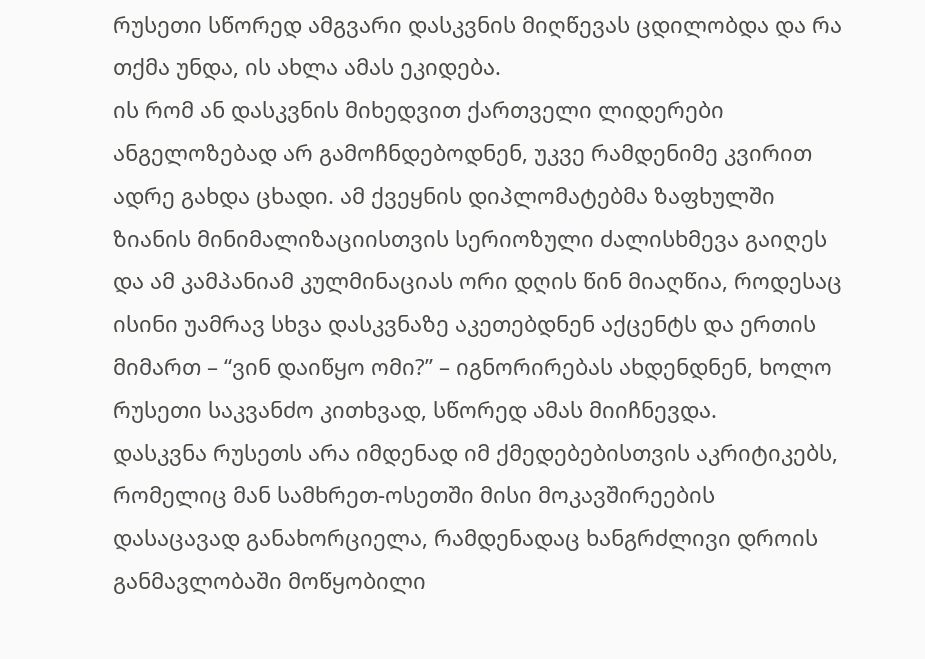რუსეთი სწორედ ამგვარი დასკვნის მიღწევას ცდილობდა და რა თქმა უნდა, ის ახლა ამას ეკიდება.
ის რომ ან დასკვნის მიხედვით ქართველი ლიდერები ანგელოზებად არ გამოჩნდებოდნენ, უკვე რამდენიმე კვირით ადრე გახდა ცხადი. ამ ქვეყნის დიპლომატებმა ზაფხულში ზიანის მინიმალიზაციისთვის სერიოზული ძალისხმევა გაიღეს და ამ კამპანიამ კულმინაციას ორი დღის წინ მიაღწია, როდესაც ისინი უამრავ სხვა დასკვნაზე აკეთებდნენ აქცენტს და ერთის მიმართ – “ვინ დაიწყო ომი?” – იგნორირებას ახდენდნენ, ხოლო რუსეთი საკვანძო კითხვად, სწორედ ამას მიიჩნევდა.
დასკვნა რუსეთს არა იმდენად იმ ქმედებებისთვის აკრიტიკებს, რომელიც მან სამხრეთ-ოსეთში მისი მოკავშირეების დასაცავად განახორციელა, რამდენადაც ხანგრძლივი დროის განმავლობაში მოწყობილი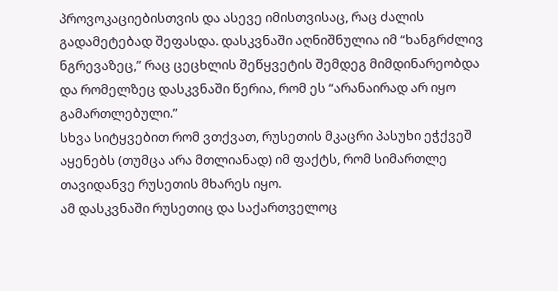პროვოკაციებისთვის და ასევე იმისთვისაც, რაც ძალის გადამეტებად შეფასდა. დასკვნაში აღნიშნულია იმ “ხანგრძლივ ნგრევაზეც,” რაც ცეცხლის შეწყვეტის შემდეგ მიმდინარეობდა და რომელზეც დასკვნაში წერია, რომ ეს “არანაირად არ იყო გამართლებული.”
სხვა სიტყვებით რომ ვთქვათ, რუსეთის მკაცრი პასუხი ეჭქვეშ აყენებს (თუმცა არა მთლიანად) იმ ფაქტს, რომ სიმართლე თავიდანვე რუსეთის მხარეს იყო.
ამ დასკვნაში რუსეთიც და საქართველოც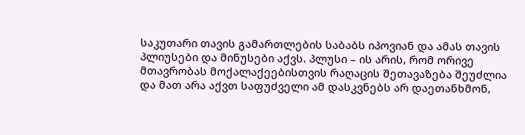საკუთარი თავის გამართლების საბაბს იპოვიან და ამას თავის პლიუსები და მინუსები აქვს. პლუსი – ის არის, რომ ორივე მთავრობას მოქალაქეებისთვის რაღაცის შეთავაზება შეუძლია და მათ არა აქვთ საფუძველი ამ დასკვნებს არ დაეთანხმონ,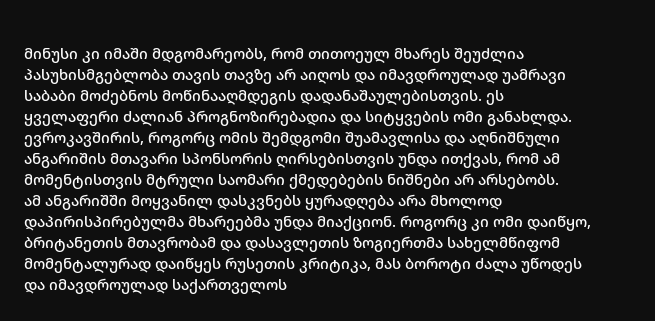მინუსი კი იმაში მდგომარეობს, რომ თითოეულ მხარეს შეუძლია პასუხისმგებლობა თავის თავზე არ აიღოს და იმავდროულად უამრავი საბაბი მოძებნოს მოწინააღმდეგის დადანაშაულებისთვის. ეს ყველაფერი ძალიან პროგნოზირებადია და სიტყვების ომი განახლდა. ევროკავშირის, როგორც ომის შემდგომი შუამავლისა და აღნიშნული ანგარიშის მთავარი სპონსორის ღირსებისთვის უნდა ითქვას, რომ ამ მომენტისთვის მტრული საომარი ქმედებების ნიშნები არ არსებობს.
ამ ანგარიშში მოყვანილ დასკვნებს ყურადღება არა მხოლოდ დაპირისპირებულმა მხარეებმა უნდა მიაქციონ. როგორც კი ომი დაიწყო, ბრიტანეთის მთავრობამ და დასავლეთის ზოგიერთმა სახელმწიფომ მომენტალურად დაიწყეს რუსეთის კრიტიკა, მას ბოროტი ძალა უწოდეს და იმავდროულად საქართველოს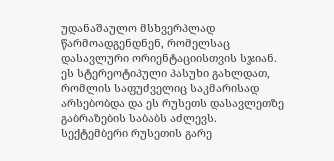უდანაშაულო მსხვერპლად წარმოადგენდნენ, რომელსაც დასავლური ორიენტაციისთვის სჯიან. ეს სტერეოტიპული პასუხი გახლდათ, რომლის საფუძველიც საკმარისად არსებობდა და ეს რუსეთს დასავლეთზე გაბრაზების საბაბს აძლევს.
სექტემბერი რუსეთის გარე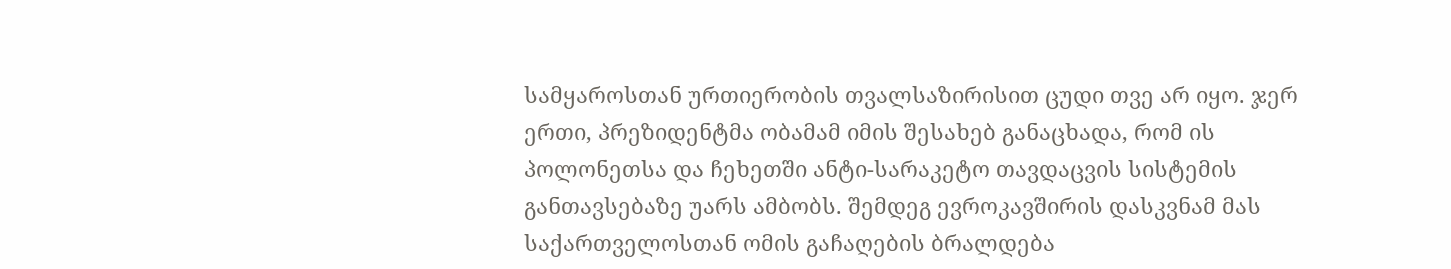სამყაროსთან ურთიერობის თვალსაზირისით ცუდი თვე არ იყო. ჯერ ერთი, პრეზიდენტმა ობამამ იმის შესახებ განაცხადა, რომ ის პოლონეთსა და ჩეხეთში ანტი-სარაკეტო თავდაცვის სისტემის განთავსებაზე უარს ამბობს. შემდეგ ევროკავშირის დასკვნამ მას საქართველოსთან ომის გაჩაღების ბრალდება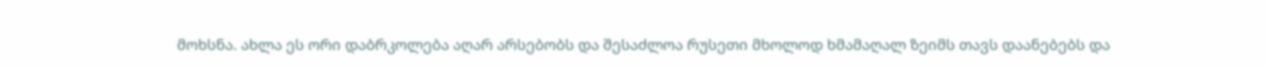მოხსნა. ახლა ეს ორი დაბრკოლება აღარ არსებობს და შესაძლოა რუსეთი მხოლოდ ხმამაღალ ზეიმს თავს დაანებებს და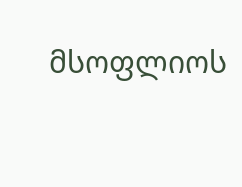მსოფლიოს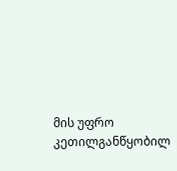მის უფრო კეთილგანწყობილ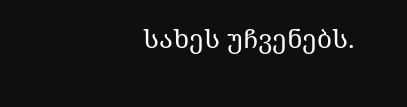სახეს უჩვენებს.